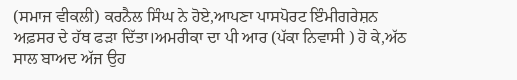(ਸਮਾਜ ਵੀਕਲੀ) ਕਰਨੈਲ ਸਿੰਘ ਨੇ ਹੋਏ,ਆਪਣਾ ਪਾਸਪੋਰਟ ਇੰਮੀਗਰੇਸ਼ਨ ਅਫ਼ਸਰ ਦੇ ਹੱਥ ਫੜਾ ਦਿੱਤਾ।ਅਮਰੀਕਾ ਦਾ ਪੀ ਆਰ (ਪੱਕਾ ਨਿਵਾਸੀ ) ਹੋ ਕੇ,ਅੱਠ ਸਾਲ ਬਾਅਦ ਅੱਜ ਉਹ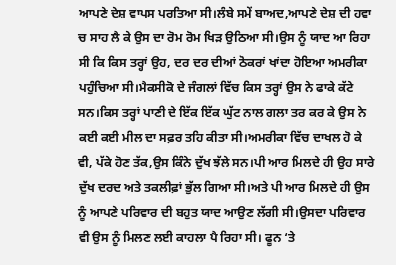ਆਪਣੇ ਦੇਸ਼ ਵਾਪਸ ਪਰਤਿਆ ਸੀ।ਲੰਬੇ ਸਮੇਂ ਬਾਅਦ,ਆਪਣੇ ਦੇਸ਼ ਦੀ ਹਵਾ ਚ ਸਾਹ ਲੈ ਕੇ ਉਸ ਦਾ ਰੋਮ ਰੋਮ ਖਿੜ ਉਠਿਆ ਸੀ।ਉਸ ਨੂੰ ਯਾਦ ਆ ਰਿਹਾ ਸੀ ਕਿ ਕਿਸ ਤਰ੍ਹਾਂ ਉਹ, ਦਰ ਦਰ ਦੀਆਂ ਠੋਕਰਾਂ ਖਾਂਦਾ ਹੋਇਆ ਅਮਰੀਕਾ ਪਹੁੰਚਿਆ ਸੀ।ਮੈਕਸੀਕੋ ਦੇ ਜੰਗਲਾਂ ਵਿੱਚ ਕਿਸ ਤਰ੍ਹਾਂ ਉਸ ਨੇ ਫਾਕੇ ਕੱਟੇ ਸਨ।ਕਿਸ ਤਰ੍ਹਾਂ ਪਾਣੀ ਦੇ ਇੱਕ ਇੱਕ ਘੁੱਟ ਨਾਲ ਗਲਾ ਤਰ ਕਰ ਕੇ ਉਸ ਨੇ ਕਈ ਕਈ ਮੀਲ ਦਾ ਸਫ਼ਰ ਤਹਿ ਕੀਤਾ ਸੀ।ਅਮਰੀਕਾ ਵਿੱਚ ਦਾਖਲ ਹੋ ਕੇ ਵੀ, ਪੱਕੇ ਹੋਣ ਤੱਕ,ਉਸ ਕਿੰਨੇ ਦੁੱਖ ਝੱਲੇ ਸਨ।ਪੀ ਆਰ ਮਿਲਦੇ ਹੀ ਉਹ ਸਾਰੇ ਦੁੱਖ ਦਰਦ ਅਤੇ ਤਕਲੀਫ਼ਾਂ ਭੁੱਲ ਗਿਆ ਸੀ।ਅਤੇ ਪੀ ਆਰ ਮਿਲਦੇ ਹੀ ਉਸ ਨੂੰ ਆਪਣੇ ਪਰਿਵਾਰ ਦੀ ਬਹੁਤ ਯਾਦ ਆਉਣ ਲੱਗੀ ਸੀ।ਉਸਦਾ ਪਰਿਵਾਰ ਵੀ ਉਸ ਨੂੰ ਮਿਲਣ ਲਈ ਕਾਹਲਾ ਪੈ ਰਿਹਾ ਸੀ। ਫੂਨ ‘ਤੇ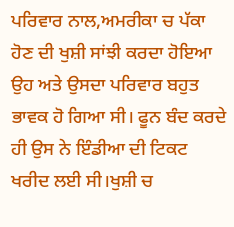ਪਰਿਵਾਰ ਨਾਲ,ਅਮਰੀਕਾ ਚ ਪੱਕਾ ਹੋਣ ਦੀ ਖੁਸ਼ੀ ਸਾਂਝੀ ਕਰਦਾ ਹੋਇਆ ਉਹ ਅਤੇ ਉਸਦਾ ਪਰਿਵਾਰ ਬਹੁਤ ਭਾਵਕ ਹੋ ਗਿਆ ਸੀ। ਫੂਨ ਬੰਦ ਕਰਦੇ ਹੀ ਉਸ ਨੇ ਇੰਡੀਆ ਦੀ ਟਿਕਟ ਖਰੀਦ ਲਈ ਸੀ।ਖੁਸ਼ੀ ਚ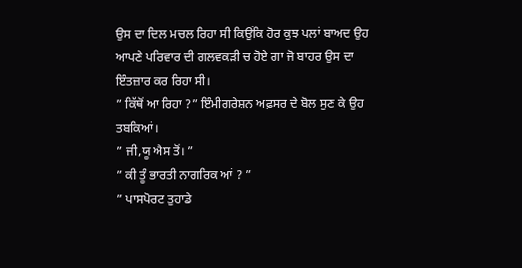ਉਸ ਦਾ ਦਿਲ ਮਚਲ ਰਿਹਾ ਸੀ ਕਿਉਂਕਿ ਹੋਰ ਕੁਝ ਪਲਾਂ ਬਾਅਦ ਉਹ ਆਪਣੇ ਪਰਿਵਾਰ ਦੀ ਗਲਵਕੜੀ ਚ ਹੋਏ ਗਾ ਜੋ ਬਾਹਰ ਉਸ ਦਾ ਇੰਤਜ਼ਾਰ ਕਰ ਰਿਹਾ ਸੀ।
” ਕਿੱਥੋਂ ਆ ਰਿਹਾ ?” ਇੰਮੀਗਰੇਸ਼ਨ ਅਫ਼ਸਰ ਦੇ ਬੋਲ ਸੁਣ ਕੇ ਉਹ ਤਬਕਿਆਂ।
” ਜੀ,ਯੂ ਐਸ ਤੋਂ। ”
” ਕੀ ਤੂੰ ਭਾਰਤੀ ਨਾਗਰਿਕ ਆਂ ? ”
” ਪਾਸਪੋਰਟ ਤੁਹਾਡੇ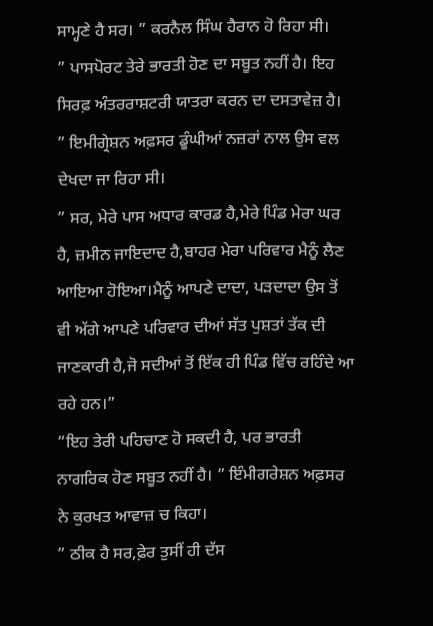ਸਾਮ੍ਹਣੇ ਹੈ ਸਰ। ” ਕਰਨੈਲ ਸਿੰਘ ਹੈਰਾਨ ਹੋ ਰਿਹਾ ਸੀ।
” ਪਾਸਪੋਰਟ ਤੇਰੇ ਭਾਰਤੀ ਹੋਣ ਦਾ ਸਬੂਤ ਨਹੀਂ ਹੈ। ਇਹ ਸਿਰਫ਼ ਅੰਤਰਰਾਸ਼ਟਰੀ ਯਾਤਰਾ ਕਰਨ ਦਾ ਦਸਤਾਵੇਜ਼ ਹੈ। ” ਇਮੀਗ੍ਰੇਸ਼ਨ ਅਫ਼ਸਰ ਡੂੰਘੀਆਂ ਨਜ਼ਰਾਂ ਨਾਲ ਉਸ ਵਲ ਦੇਖਦਾ ਜਾ ਰਿਹਾ ਸੀ।
” ਸਰ, ਮੇਰੇ ਪਾਸ ਅਧਾਰ ਕਾਰਡ ਹੈ,ਮੇਰੇ ਪਿੰਡ ਮੇਰਾ ਘਰ ਹੈ, ਜ਼ਮੀਨ ਜਾਇਦਾਦ ਹੈ,ਬਾਹਰ ਮੇਰਾ ਪਰਿਵਾਰ ਮੈਨੂੰ ਲੈਣ ਆਇਆ ਹੋਇਆ।ਮੈਨੂੰ ਆਪਣੇ ਦਾਦਾ, ਪੜਦਾਦਾ ਉਸ ਤੋਂ ਵੀ ਅੱਗੇ ਆਪਣੇ ਪਰਿਵਾਰ ਦੀਆਂ ਸੱਤ ਪੁਸ਼ਤਾਂ ਤੱਕ ਦੀ ਜਾਣਕਾਰੀ ਹੈ,ਜੋ ਸਦੀਆਂ ਤੋਂ ਇੱਕ ਹੀ ਪਿੰਡ ਵਿੱਚ ਰਹਿੰਦੇ ਆ ਰਹੇ ਹਨ।”
“ਇਹ ਤੇਰੀ ਪਹਿਚਾਣ ਹੋ ਸਕਦੀ ਹੈ, ਪਰ ਭਾਰਤੀ ਨਾਗਰਿਕ ਹੋਣ ਸਬੂਤ ਨਹੀਂ ਹੈ। ” ਇੰਮੀਗਰੇਸ਼ਨ ਅਫ਼ਸਰ ਨੇ ਕੁਰਖਤ ਆਵਾਜ਼ ਚ ਕਿਹਾ।
” ਠੀਕ ਹੈ ਸਰ,ਫ਼ੇਰ ਤੁਸੀਂ ਹੀ ਦੱਸ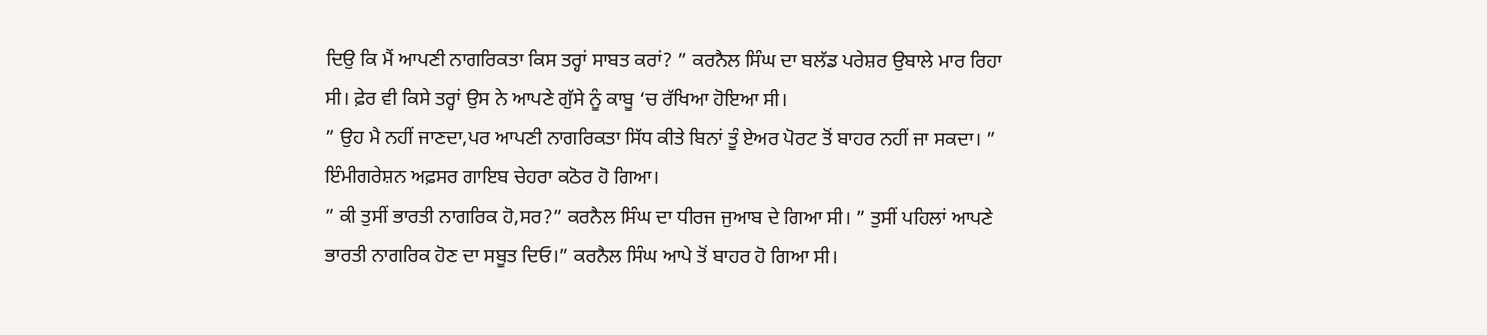ਦਿਉ ਕਿ ਮੈਂ ਆਪਣੀ ਨਾਗਰਿਕਤਾ ਕਿਸ ਤਰ੍ਹਾਂ ਸਾਬਤ ਕਰਾਂ? ” ਕਰਨੈਲ ਸਿੰਘ ਦਾ ਬਲੱਡ ਪਰੇਸ਼ਰ ਉਬਾਲੇ ਮਾਰ ਰਿਹਾ ਸੀ। ਫ਼ੇਰ ਵੀ ਕਿਸੇ ਤਰ੍ਹਾਂ ਉਸ ਨੇ ਆਪਣੇ ਗੁੱਸੇ ਨੂੰ ਕਾਬੂ ‘ਚ ਰੱਖਿਆ ਹੋਇਆ ਸੀ।
” ਉਹ ਮੈ ਨਹੀਂ ਜਾਣਦਾ,ਪਰ ਆਪਣੀ ਨਾਗਰਿਕਤਾ ਸਿੱਧ ਕੀਤੇ ਬਿਨਾਂ ਤੂੰ ਏਅਰ ਪੋਰਟ ਤੋਂ ਬਾਹਰ ਨਹੀਂ ਜਾ ਸਕਦਾ। ” ਇੰਮੀਗਰੇਸ਼ਨ ਅਫ਼ਸਰ ਗਾਇਬ ਚੇਹਰਾ ਕਠੋਰ ਹੋ ਗਿਆ।
” ਕੀ ਤੁਸੀਂ ਭਾਰਤੀ ਨਾਗਰਿਕ ਹੋ,ਸਰ?” ਕਰਨੈਲ ਸਿੰਘ ਦਾ ਧੀਰਜ ਜੁਆਬ ਦੇ ਗਿਆ ਸੀ। ” ਤੁਸੀਂ ਪਹਿਲਾਂ ਆਪਣੇ ਭਾਰਤੀ ਨਾਗਰਿਕ ਹੋਣ ਦਾ ਸਬੂਤ ਦਿਓ।” ਕਰਨੈਲ ਸਿੰਘ ਆਪੇ ਤੋਂ ਬਾਹਰ ਹੋ ਗਿਆ ਸੀ।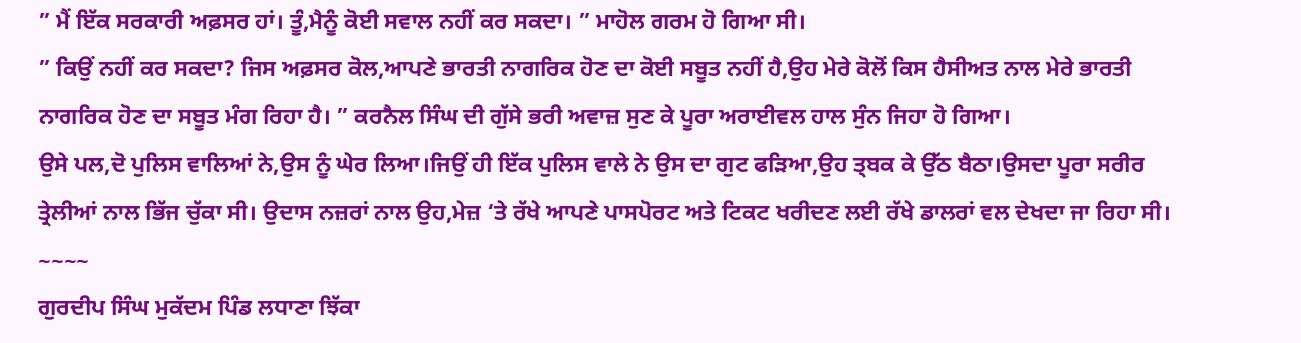” ਮੈਂ ਇੱਕ ਸਰਕਾਰੀ ਅਫ਼ਸਰ ਹਾਂ। ਤੂੰ,ਮੈਨੂੰ ਕੋਈ ਸਵਾਲ ਨਹੀਂ ਕਰ ਸਕਦਾ। ” ਮਾਹੋਲ ਗਰਮ ਹੋ ਗਿਆ ਸੀ।
” ਕਿਉਂ ਨਹੀਂ ਕਰ ਸਕਦਾ? ਜਿਸ ਅਫ਼ਸਰ ਕੋਲ,ਆਪਣੇ ਭਾਰਤੀ ਨਾਗਰਿਕ ਹੋਣ ਦਾ ਕੋਈ ਸਬੂਤ ਨਹੀਂ ਹੈ,ਉਹ ਮੇਰੇ ਕੋਲੋਂ ਕਿਸ ਹੈਸੀਅਤ ਨਾਲ ਮੇਰੇ ਭਾਰਤੀ ਨਾਗਰਿਕ ਹੋਣ ਦਾ ਸਬੂਤ ਮੰਗ ਰਿਹਾ ਹੈ। ” ਕਰਨੈਲ ਸਿੰਘ ਦੀ ਗੁੱਸੇ ਭਰੀ ਅਵਾਜ਼ ਸੁਣ ਕੇ ਪੂਰਾ ਅਰਾਈਵਲ ਹਾਲ ਸੁੰਨ ਜਿਹਾ ਹੋ ਗਿਆ।
ਉਸੇ ਪਲ,ਦੋ ਪੁਲਿਸ ਵਾਲਿਆਂ ਨੇ,ਉਸ ਨੂੰ ਘੇਰ ਲਿਆ।ਜਿਉਂ ਹੀ ਇੱਕ ਪੁਲਿਸ ਵਾਲੇ ਨੇ ਉਸ ਦਾ ਗੁਟ ਫੜਿਆ,ਉਹ ਤ੍ਬਕ ਕੇ ਉੱਠ ਬੈਠਾ।ਉਸਦਾ ਪੂਰਾ ਸਰੀਰ ਤ੍ਰੇਲੀਆਂ ਨਾਲ ਭਿੱਜ ਚੁੱਕਾ ਸੀ। ਉਦਾਸ ਨਜ਼ਰਾਂ ਨਾਲ ਉਹ,ਮੇਜ਼ ‘ਤੇ ਰੱਖੇ ਆਪਣੇ ਪਾਸਪੋਰਟ ਅਤੇ ਟਿਕਟ ਖਰੀਦਣ ਲਈ ਰੱਖੇ ਡਾਲਰਾਂ ਵਲ ਦੇਖਦਾ ਜਾ ਰਿਹਾ ਸੀ। ~~~~
ਗੁਰਦੀਪ ਸਿੰਘ ਮੁਕੱਦਮ ਪਿੰਡ ਲਧਾਣਾ ਝਿੱਕਾ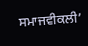ਸਮਾਜਵੀਕਲੀ’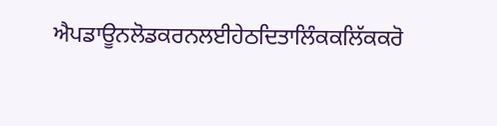ਐਪਡਾਊਨਲੋਡਕਰਨਲਈਹੇਠਦਿਤਾਲਿੰਕਕਲਿੱਕਕਰੋ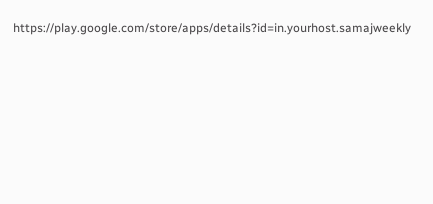https://play.google.com/store/apps/details?id=in.yourhost.samajweekly